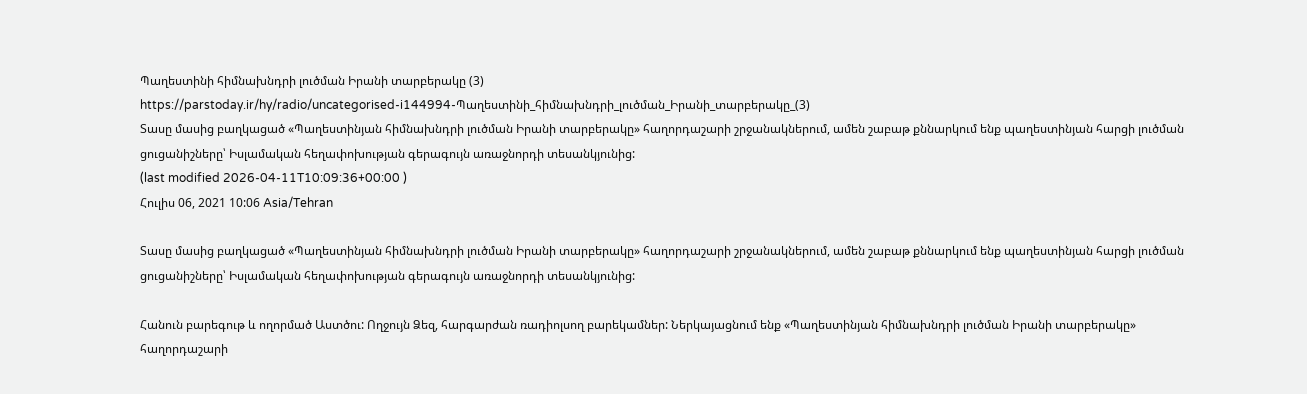Պաղեստինի հիմնախնդրի լուծման Իրանի տարբերակը (3)
https://parstoday.ir/hy/radio/uncategorised-i144994-Պաղեստինի_հիմնախնդրի_լուծման_Իրանի_տարբերակը_(3)
Տասը մասից բաղկացած «Պաղեստինյան հիմնախնդրի լուծման Իրանի տարբերակը» հաղորդաշարի շրջանակներում, ամեն շաբաթ քննարկում ենք պաղեստինյան հարցի լուծման ցուցանիշները՝ Իսլամական հեղափոխության գերագույն առաջնորդի տեսանկյունից:
(last modified 2026-04-11T10:09:36+00:00 )
Հուլիս 06, 2021 10:06 Asia/Tehran

Տասը մասից բաղկացած «Պաղեստինյան հիմնախնդրի լուծման Իրանի տարբերակը» հաղորդաշարի շրջանակներում, ամեն շաբաթ քննարկում ենք պաղեստինյան հարցի լուծման ցուցանիշները՝ Իսլամական հեղափոխության գերագույն առաջնորդի տեսանկյունից:

Հանուն բարեգութ և ողորմած Աստծու: Ողջույն Ձեզ, հարգարժան ռադիոլսող բարեկամներ: Ներկայացնում ենք «Պաղեստինյան հիմնախնդրի լուծման Իրանի տարբերակը» հաղորդաշարի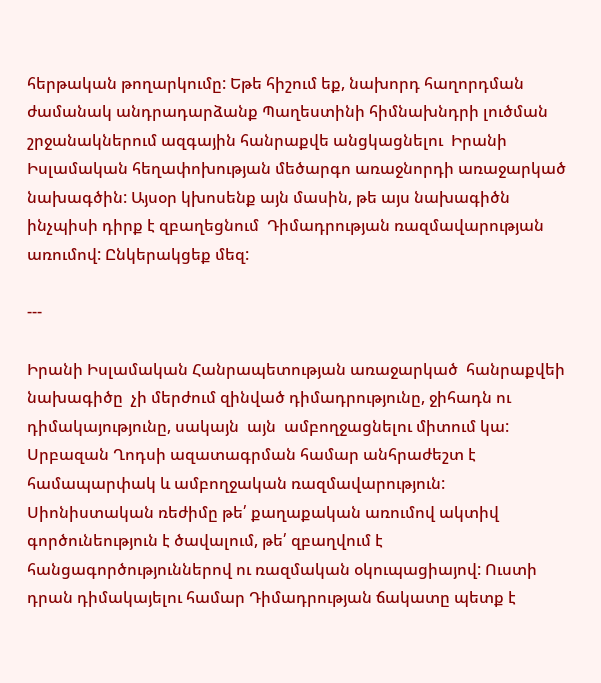հերթական թողարկումը: Եթե հիշում եք, նախորդ հաղորդման ժամանակ անդրադարձանք Պաղեստինի հիմնախնդրի լուծման շրջանակներում ազգային հանրաքվե անցկացնելու  Իրանի Իսլամական հեղափոխության մեծարգո առաջնորդի առաջարկած  նախագծին: Այսօր կխոսենք այն մասին, թե այս նախագիծն ինչպիսի դիրք է զբաղեցնում  Դիմադրության ռազմավարության առումով: Ընկերակցեք մեզ:

---

Իրանի Իսլամական Հանրապետության առաջարկած  հանրաքվեի նախագիծը  չի մերժում զինված դիմադրությունը, ջիհադն ու դիմակայությունը, սակայն  այն  ամբողջացնելու միտում կա: Սրբազան Ղոդսի ազատագրման համար անհրաժեշտ է համապարփակ և ամբողջական ռազմավարություն: Սիոնիստական ռեժիմը թե՛ քաղաքական առումով ակտիվ գործունեություն է ծավալում, թե՛ զբաղվում է հանցագործություններով ու ռազմական օկուպացիայով: Ուստի դրան դիմակայելու համար Դիմադրության ճակատը պետք է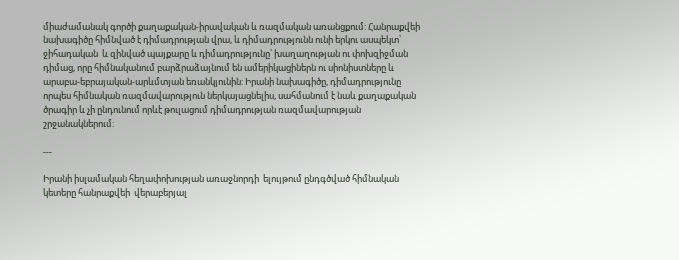միաժամանակ գործի քաղաքական-իրավական և ռազմական առանցքում: Հանրաքվեի նախագիծը հիմնված է դիմադրության վրա, և դիմադրությունն ունի երկու ասպեկտ՝ ջիհադական  և զինված պայքարը և դիմադրությունը՝ խաղաղության ու փոխզիջման դիմաց, որը հիմնականում բարձրաձայնում են ամերիկացիներն ու սիոնիստները և արաբա-եբրայական-արևմտյան եռանկյունին: Իրանի նախագիծը, դիմադրությունը որպես հիմնական ռազմավարություն ներկայացնելիս, սահմանում է նաև քաղաքական ծրագիր և չի ընդունում որևէ թուլացում դիմադրության ռազմավարության շրջանակներում:

---

Իրանի իսլամական հեղափոխության առաջնորդի  ելույթում ընդգծված հիմնական կետերը հանրաքվեի  վերաբերյալ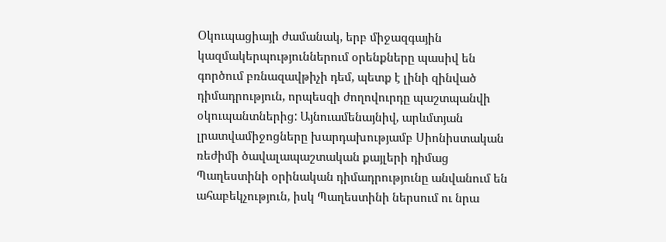Օկուպացիայի ժամանակ, երբ միջազգային կազմակերպություններում օրենքները պասիվ են գործում բռնազավթիչի դեմ, պետք է լինի զինված դիմադրություն, որպեսզի ժողովուրդը պաշտպանվի օկուպանտներից: Այնուամենայնիվ, արևմտյան լրատվամիջոցները խարդախությամբ Սիոնիստական ռեժիմի ծավալապաշտական քայլերի դիմաց Պաղեստինի օրինական դիմադրությունը անվանում են ահաբեկչություն, իսկ Պաղեստինի ներսում ու նրա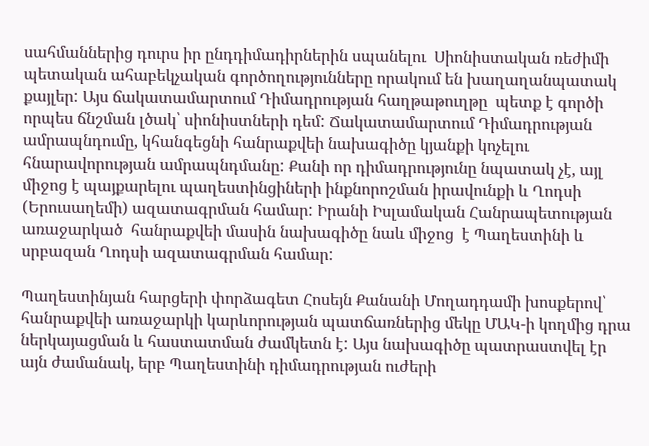սահմաններից դուրս իր ընդդիմադիրներին սպանելու  Սիոնիստական ռեժիմի պետական ահաբեկչական գործողությունները որակում են խաղաղանպատակ քայլեր: Այս ճակատամարտում Դիմադրության հաղթաթուղթը  պետք է գործի որպես ճնշման լծակ՝ սիոնիստների դեմ: Ճակատամարտում Դիմադրության ամրապնդումը, կհանգեցնի հանրաքվեի նախագիծը կյանքի կոչելու հնարավորության ամրապնդմանը: Քանի որ դիմադրությունը նպատակ չէ, այլ միջոց է պայքարելու պաղեստինցիների ինքնորոշման իրավունքի և Ղոդսի (Երուսաղեմի) ազատագրման համար: Իրանի Իսլամական Հանրապետության առաջարկած  հանրաքվեի մասին նախագիծը նաև միջոց  է Պաղեստինի և սրբազան Ղոդսի ազատագրման համար:

Պաղեստինյան հարցերի փորձագետ Հոսեյն Քանանի Մողադդամի խոսքերով՝ հանրաքվեի առաջարկի կարևորության պատճառներից մեկը ՄԱԿ-ի կողմից դրա ներկայացման և հաստատման ժամկետն է: Այս նախագիծը պատրաստվել էր այն ժամանակ, երբ Պաղեստինի դիմադրության ուժերի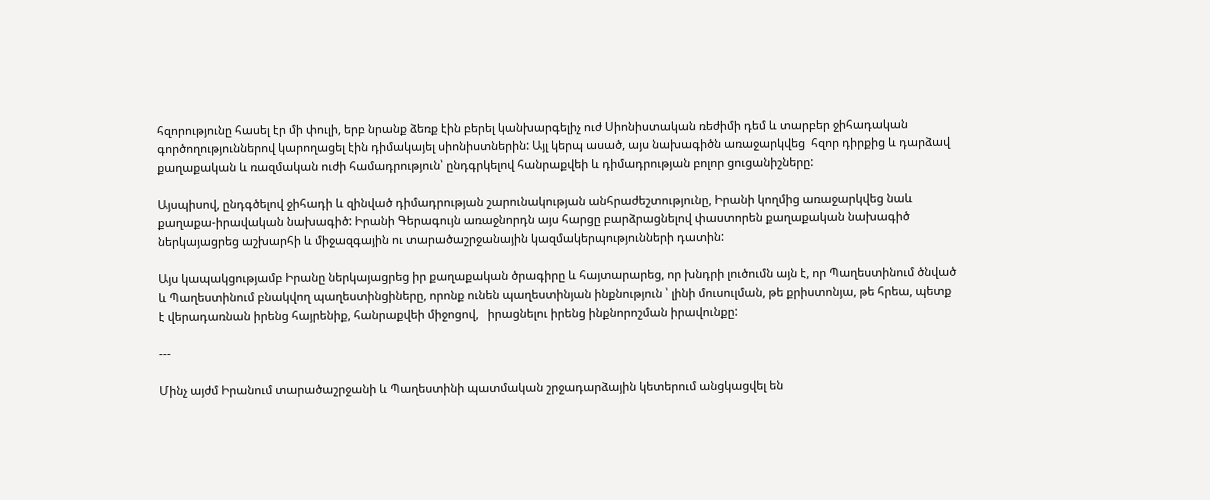հզորությունը հասել էր մի փուլի, երբ նրանք ձեռք էին բերել կանխարգելիչ ուժ Սիոնիստական ռեժիմի դեմ և տարբեր ջիհադական  գործողություններով կարողացել էին դիմակայել սիոնիստներին: Այլ կերպ ասած, այս նախագիծն առաջարկվեց  հզոր դիրքից և դարձավ քաղաքական և ռազմական ուժի համադրություն՝ ընդգրկելով հանրաքվեի և դիմադրության բոլոր ցուցանիշները:

Այսպիսով, ընդգծելով ջիհադի և զինված դիմադրության շարունակության անհրաժեշտությունը, Իրանի կողմից առաջարկվեց նաև քաղաքա-իրավական նախագիծ: Իրանի Գերագույն առաջնորդն այս հարցը բարձրացնելով փաստորեն քաղաքական նախագիծ ներկայացրեց աշխարհի և միջազգային ու տարածաշրջանային կազմակերպությունների դատին:

Այս կապակցությամբ Իրանը ներկայացրեց իր քաղաքական ծրագիրը և հայտարարեց, որ խնդրի լուծումն այն է, որ Պաղեստինում ծնված և Պաղեստինում բնակվող պաղեստինցիները, որոնք ունեն պաղեստինյան ինքնություն ՝ լինի մուսուլման, թե քրիստոնյա, թե հրեա, պետք է վերադառնան իրենց հայրենիք, հանրաքվեի միջոցով,   իրացնելու իրենց ինքնորոշման իրավունքը:

---

Մինչ այժմ Իրանում տարածաշրջանի և Պաղեստինի պատմական շրջադարձային կետերում անցկացվել են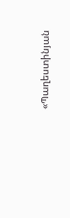«Պաղեստինյան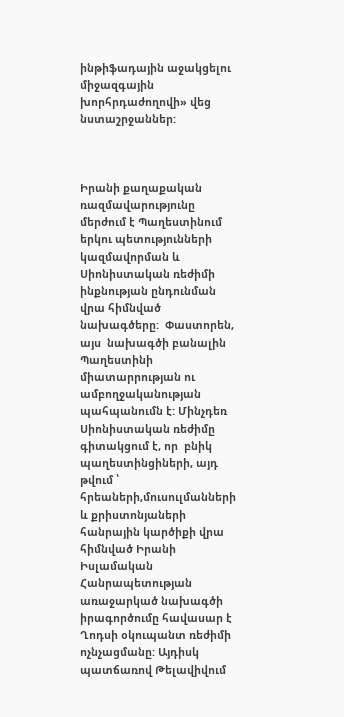ինթիֆադային աջակցելու միջազգային խորհրդաժողովի» վեց նստաշրջաններ:



Իրանի քաղաքական ռազմավարությունը մերժում է Պաղեստինում երկու պետությունների կազմավորման և Սիոնիստական ռեժիմի ինքնության ընդունման վրա հիմնված նախագծերը:  Փաստորեն, այս  նախագծի բանալին Պաղեստինի միատարրության ու ամբողջականության պահպանումն է: Մինչդեռ Սիոնիստական ռեժիմը գիտակցում է, որ  բնիկ պաղեստինցիների, այդ թվում ՝ հրեաների,մուսուլմանների և քրիստոնյաների հանրային կարծիքի վրա հիմնված Իրանի Իսլամական Հանրապետության առաջարկած նախագծի իրագործումը հավասար է Ղոդսի օկուպանտ ռեժիմի ոչնչացմանը: Այդիսկ պատճառով Թելավիվում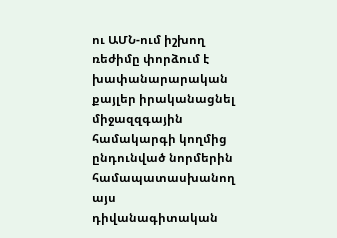ու ԱՄՆ-ում իշխող ռեժիմը փորձում է  խափանարարական քայլեր իրականացնել միջազզգային համակարգի կողմից ընդունված նորմերին համապատասխանող այս  դիվանագիտական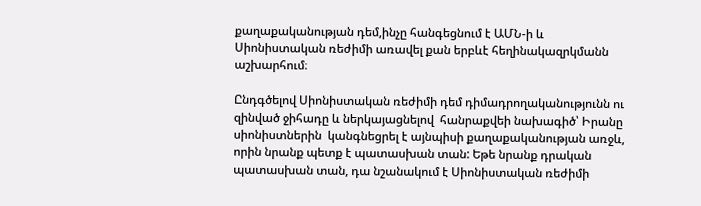քաղաքականության դեմ,ինչը հանգեցնում է ԱՄՆ-ի և Սիոնիստական ռեժիմի առավել քան երբևէ հեղինակազրկմանն աշխարհում։

Ընդգծելով Սիոնիստական ռեժիմի դեմ դիմադրողականությունն ու զինված ջիհադը և ներկայացնելով  հանրաքվեի նախագիծ՝ Իրանը սիոնիստներին  կանգնեցրել է այնպիսի քաղաքականության առջև, որին նրանք պետք է պատասխան տան: Եթե նրանք դրական պատասխան տան, դա նշանակում է Սիոնիստական ռեժիմի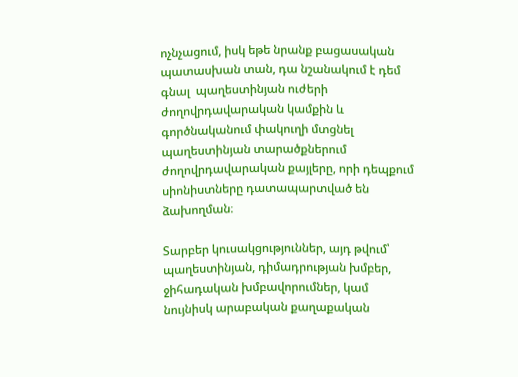ոչնչացում, իսկ եթե նրանք բացասական պատասխան տան, դա նշանակում է դեմ գնալ  պաղեստինյան ուժերի ժողովրդավարական կամքին և գործնականում փակուղի մտցնել պաղեստինյան տարածքներում ժողովրդավարական քայլերը, որի դեպքում սիոնիստները դատապարտված են  ձախողման։

Տարբեր կուսակցություններ, այդ թվում՝ պաղեստինյան, դիմադրության խմբեր, ջիհադական խմբավորումներ, կամ նույնիսկ արաբական քաղաքական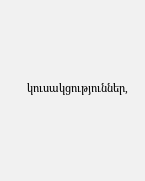կուսակցություններ,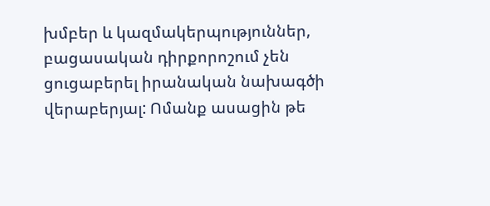խմբեր և կազմակերպություններ, բացասական դիրքորոշում չեն ցուցաբերել իրանական նախագծի վերաբերյալ: Ոմանք ասացին թե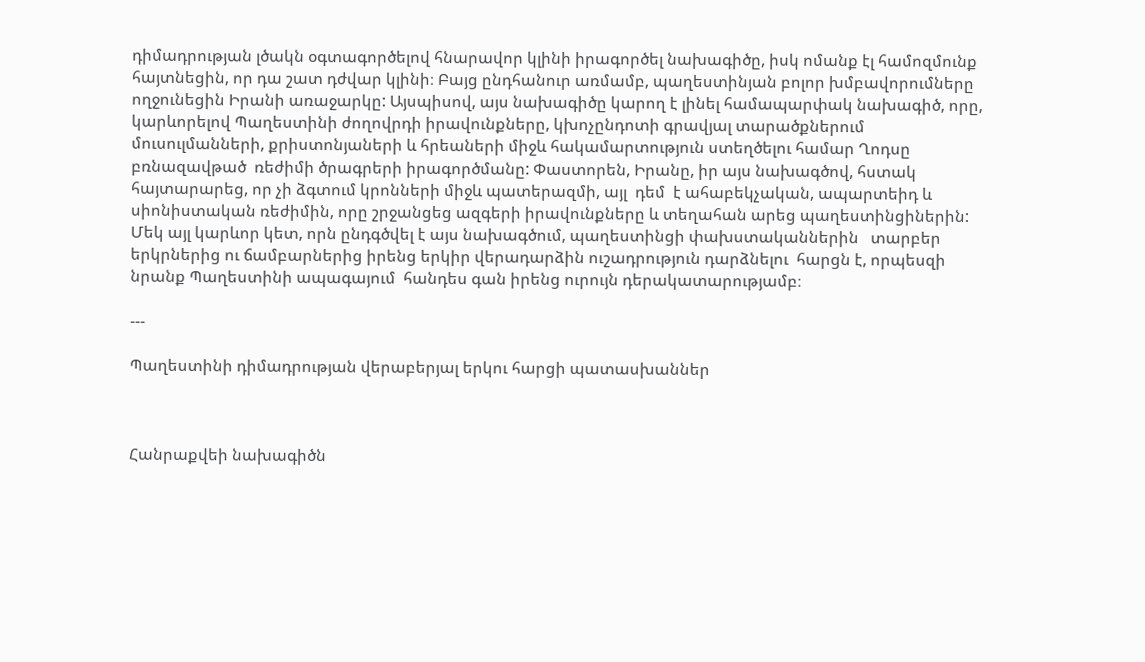դիմադրության լծակն օգտագործելով հնարավոր կլինի իրագործել նախագիծը, իսկ ոմանք էլ համոզմունք հայտնեցին, որ դա շատ դժվար կլինի։ Բայց ընդհանուր առմամբ, պաղեստինյան բոլոր խմբավորումները ողջունեցին Իրանի առաջարկը: Այսպիսով, այս նախագիծը կարող է լինել համապարփակ նախագիծ, որը, կարևորելով Պաղեստինի ժողովրդի իրավունքները, կխոչընդոտի գրավյալ տարածքներում  մուսուլմանների, քրիստոնյաների և հրեաների միջև հակամարտություն ստեղծելու համար Ղոդսը բռնազավթած  ռեժիմի ծրագրերի իրագործմանը: Փաստորեն, Իրանը, իր այս նախագծով, հստակ հայտարարեց, որ չի ձգտում կրոնների միջև պատերազմի, այլ  դեմ  է ահաբեկչական, ապարտեիդ և սիոնիստական ռեժիմին, որը շրջանցեց ազգերի իրավունքները և տեղահան արեց պաղեստինցիներին: Մեկ այլ կարևոր կետ, որն ընդգծվել է այս նախագծում, պաղեստինցի փախստականներին   տարբեր երկրներից ու ճամբարներից իրենց երկիր վերադարձին ուշադրություն դարձնելու  հարցն է, որպեսզի նրանք Պաղեստինի ապագայում  հանդես գան իրենց ուրույն դերակատարությամբ։

---

Պաղեստինի դիմադրության վերաբերյալ երկու հարցի պատասխաններ



Հանրաքվեի նախագիծն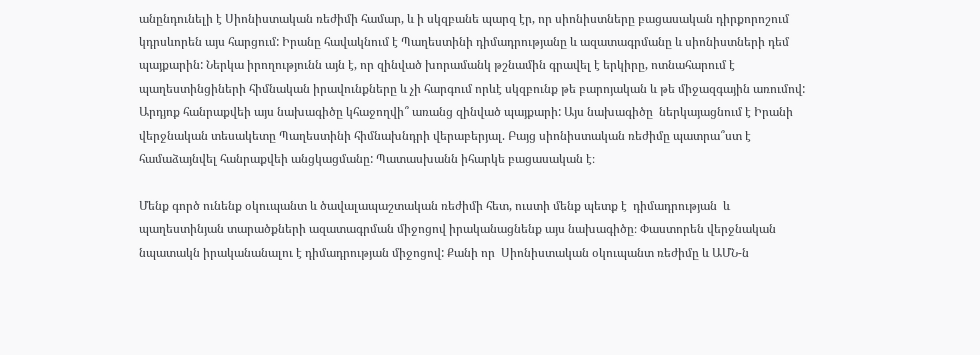անընդունելի է Սիոնիստական ռեժիմի համար, և ի սկզբանե պարզ էր, որ սիոնիստները բացասական դիրքորոշում կդրսևորեն այս հարցում: Իրանը հավակնում է Պաղեստինի դիմադրությանը և ազատագրմանը և սիոնիստների դեմ պայքարին: Ներկա իրողությունն այն է, որ զինված խորամանկ թշնամին գրավել է երկիրը, ոտնահարում է պաղեստինցիների հիմնական իրավունքները և չի հարգում որևէ սկզբունք թե բարոյական և թե միջազգային առումով: Արդյոք հանրաքվեի այս նախագիծը կհաջողվի՞ առանց զինված պայքարի: Այս նախագիծը  ներկայացնում է Իրանի վերջնական տեսակետը Պաղեստինի հիմնախնդրի վերաբերյալ. Բայց սիոնիստական ռեժիմը պատրա՞ստ է համաձայնվել հանրաքվեի անցկացմանը: Պատասխանն իհարկե բացասական է։

Մենք գործ ունենք օկուպանտ և ծավալապաշտական ռեժիմի հետ, ուստի մենք պետք է  դիմադրության  և պաղեստինյան տարածքների ազատագրման միջոցով իրականացնենք այս նախագիծը։ Փաստորեն վերջնական նպատակն իրականանալու է դիմադրության միջոցով: Քանի որ  Սիոնիստական օկուպանտ ռեժիմը և ԱՄՆ-ն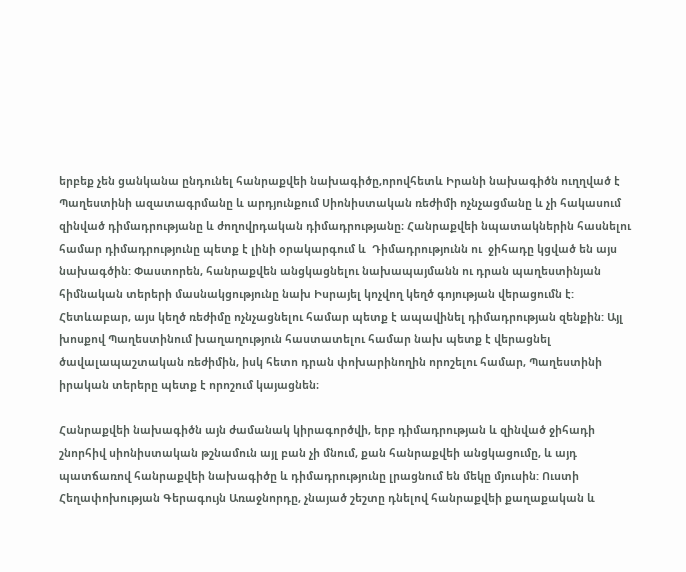երբեք չեն ցանկանա ընդունել հանրաքվեի նախագիծը,որովհետև Իրանի նախագիծն ուղղված է Պաղեստինի ազատագրմանը և արդյունքում Սիոնիստական ռեժիմի ոչնչացմանը և չի հակասում զինված դիմադրությանը և ժողովրդական դիմադրությանը։ Հանրաքվեի նպատակներին հասնելու համար դիմադրությունը պետք է լինի օրակարգում և  Դիմադրությունն ու  ջիհադը կցված են այս նախագծին: Փաստորեն, հանրաքվեն անցկացնելու նախապայմանն ու դրան պաղեստինյան հիմնական տերերի մասնակցությունը նախ Իսրայել կոչվող կեղծ գոյության վերացումն է: Հետևաբար, այս կեղծ ռեժիմը ոչնչացնելու համար պետք է ապավինել դիմադրության զենքին: Այլ խոսքով Պաղեստինում խաղաղություն հաստատելու համար նախ պետք է վերացնել ծավալապաշտական ռեժիմին, իսկ հետո դրան փոխարինողին որոշելու համար, Պաղեստինի իրական տերերը պետք է որոշում կայացնեն։

Հանրաքվեի նախագիծն այն ժամանակ կիրագործվի, երբ դիմադրության և զինված ջիհադի շնորհիվ սիոնիստական թշնամուն այլ բան չի մնում, քան հանրաքվեի անցկացումը, և այդ պատճառով հանրաքվեի նախագիծը և դիմադրությունը լրացնում են մեկը մյուսին: Ուստի Հեղափոխության Գերագույն Առաջնորդը, չնայած շեշտը դնելով հանրաքվեի քաղաքական և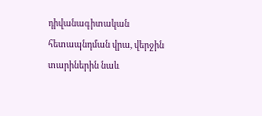դիվանագիտական հետապնդման վրա, վերջին տարիներին նաև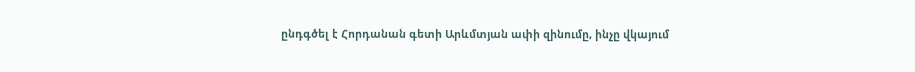ընդգծել է Հորդանան գետի Արևմտյան ափի զինումը, ինչը վկայում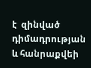է  զինված դիմադրության և հանրաքվեի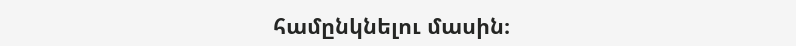համընկնելու մասին։